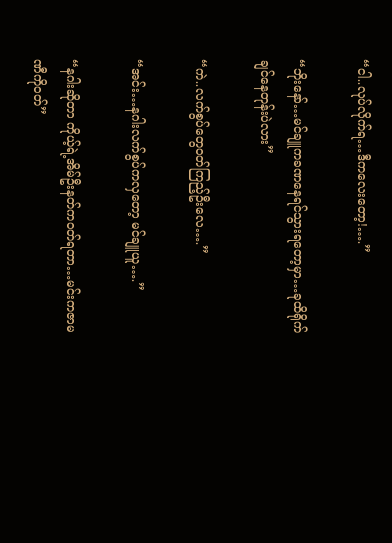“ငါ..လုပ်လိုက်ရ…ဒီကလေးတော့!….”

“ဘိုးနော်…မင်ချူကခဏနေရင်သွားရတော့မှာ…ခုထိရိုက်ချင်နေတုန်းပဲလား”

“ကဲ..လက်စွပ်တွေဝတ်ကြည့်ဦးလေ….”

“အင်း…နဂါးလက်စွပ်ကလှတော့ မင်ချူယူ….”

“နဂါးဆိုတာ ကိုယ့်ရဲ့အိမ်ဦးနတ်ကဝတ်ရတာ…မင်းကဇာမဏီကိုဝတ်”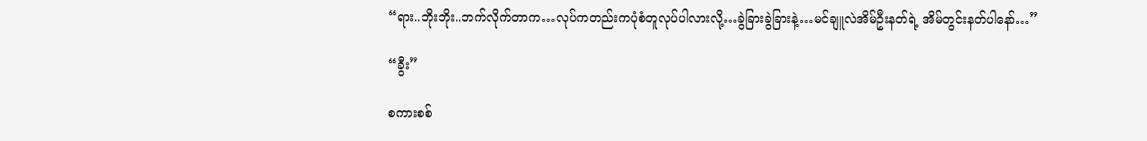“ရား..ဘိုးဘိုး..ဘက်လိုက်တာက…လုပ်ကတည်းကပုံစံတူလုပ်ပါလားလို့…ခွဲခြားခွဲခြားနဲ့…မင်ချူလဲအိမ်ဦးနတ်ရဲ့ အိမ်တွင်းနတ်ပါနော်…”

“ခွီး”

စကားစစ်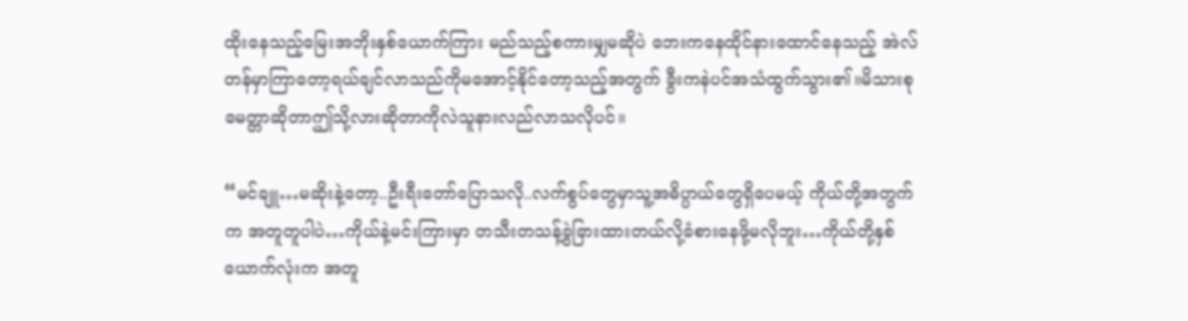ထိုးနေသည့်မြေးအဘိုးနှစ်ယောက်ကြား မည်သည့်စကားမျှမဆိုပဲ ဘေးကနေထိုင်နားထောင်နေသည့် အဲလ်တန်မှာကြာတော့ရယ်ချင်လာသည်ကိုမအောင့်နိုင်တော့သည့်အတွက် ခွီးကနဲပင်အသံထွက်သွား၏။မိသားစုမေတ္တာဆိုတာဤသို့လားဆိုတာကိုလဲသူနားလည်လာသလိုပင်။

“မင်ချူ…မဆိုးနဲ့တော့..ဦးရီးတော်ပြောသလို..လက်စွပ်တွေမှာသူ့အဓိပ္ပာယ်တွေရှိပေမယ့် ကိုယ်တို့အတွက်က အတူတူပါပဲ…ကိုယ်နဲ့မင်းကြားမှာ တသီးတသန့်ခွဲခြားထားတယ်လို့ခံစားနေဖို့မလိုဘူး…ကိုယ်တို့နှစ်ယောက်လုံးက အတူ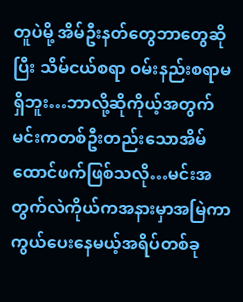တူပဲမို့ အိမ်ဦးနတ်တွေဘာတွေဆိုပြီး သိမ်ငယ်စရာ ဝမ်းနည်းစရာမရှိဘူး…ဘာလို့ဆိုကိုယ့်အတွက်မင်းကတစ်ဦးတည်းသောအိမ်ထောင်ဖက်ဖြစ်သလို…မင်းအတွက်လဲကိုယ်ကအနားမှာအမြဲကာကွယ်ပေးနေမယ့်အရိပ်တစ်ခု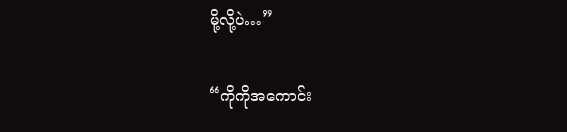မို့လို့ပဲ…”

“ကိုကိုအကောင်း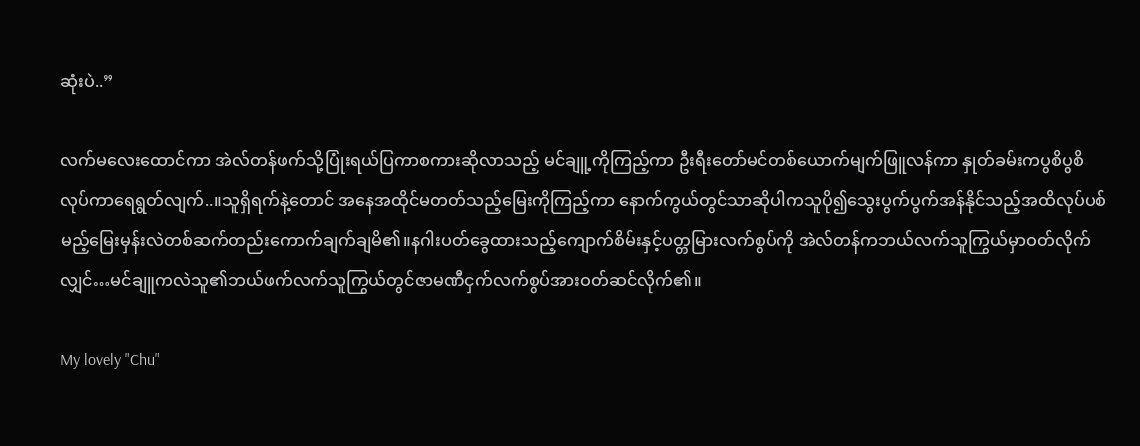ဆုံးပဲ..”

လက်မလေးထောင်ကာ အဲလ်တန်ဖက်သို့ပြုံးရယ်ပြကာစကားဆိုလာသည့် မင်ချူ့ကိုကြည့်ကာ ဦးရီးတော်မင်တစ်ယောက်မျက်ဖြူလန်ကာ နှုတ်ခမ်းကပွစိပွစိလုပ်ကာရေရွတ်လျက်..။သူရှိရက်နဲ့တောင် အနေအထိုင်မတတ်သည့်မြေးကိုကြည့်ကာ နောက်ကွယ်တွင်သာဆိုပါကသူပို၍သွေးပွက်ပွက်အန်နိုင်သည့်အထိလုပ်ပစ်မည့်မြေးမှန်းလဲတစ်ဆက်တည်းကောက်ချက်ချမိ၏။နဂါးပတ်ခွေထားသည့်ကျောက်စိမ်းနှင့်ပတ္တမြားလက်စွပ်ကို အဲလ်တန်ကဘယ်လက်သူကြွယ်မှာဝတ်လိုက်လျှင်…မင်ချူကလဲသူ၏ဘယ်ဖက်လက်သူကြွယ်တွင်ဇာမဏီငှက်လက်စွပ်အားဝတ်ဆင်လိုက်၏။

My lovely "Chu"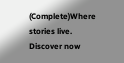(Complete)Where stories live. Discover now